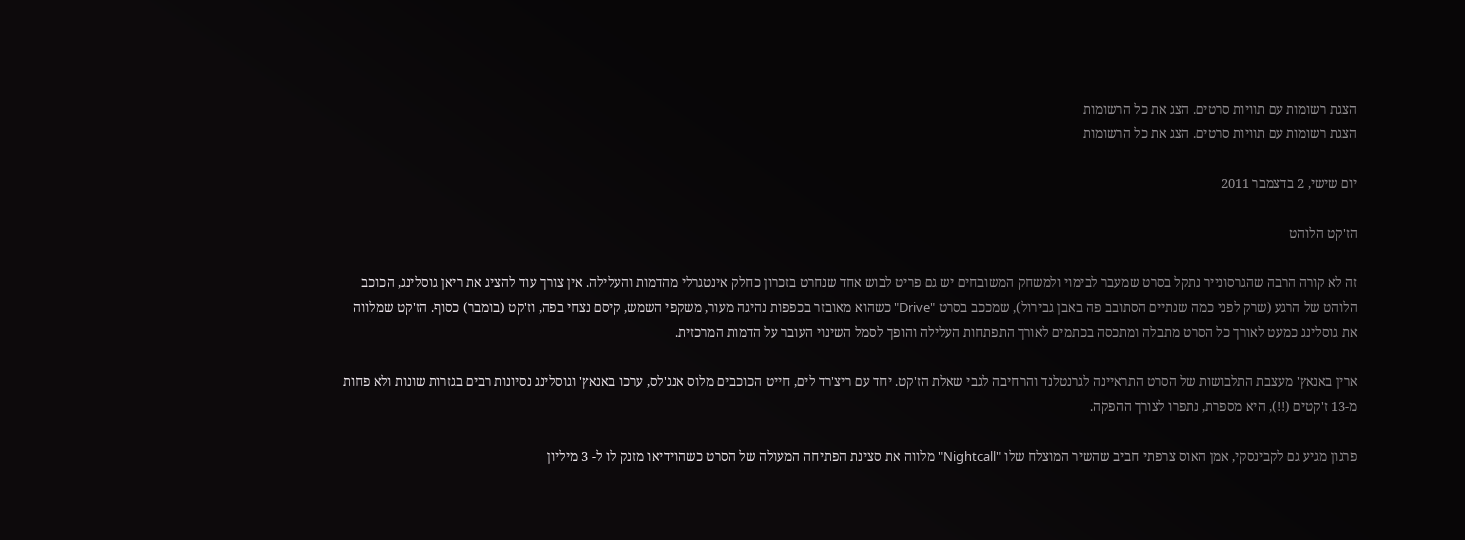הצגת רשומות עם תוויות סרטים. הצג את כל הרשומות
הצגת רשומות עם תוויות סרטים. הצג את כל הרשומות

יום שישי, 2 בדצמבר 2011

הז'קט הלוהט

זה לא קורה הרבה שהגרסונייר נתקל בסרט שמעבר לבימוי ולמשחק המשובחים יש גם פריט לבוש אחד שנחרט בזכרון כחלק אינטגרלי מהדמות והעלילה. אין צורך עוד להציג את ריאן גוסלינג, הכוכב הלוהט של הרגע (שרק לפני כמה שנתיים הסתובב פה באבן גבירול), שמככב בסרט "Drive" כשהוא מאובזר בכפפות נהיגה מעור, משקפי השמש, קיסם נצחי בפה, וז'קט (בומבר) כסוף. הז'קט שמלווה את גוסלינג כמעט לאורך כל הסרט מתבלה ומתכסה בכתמים לאורך התפתחות העלילה והופך לסמל השינוי העובר על הדמות המרכזית.

ארין באנאץ' מעצבת התלבושות של הסרט התראיינה לגרנטלנד והרחיבה לגבי שאלת הז'קט. יחד עם ריצ'רד לים, חייט הכוכבים מלוס אנג'לס, ערכו באנאץ' וגוסלינג נסיונות רבים בגזרות שונות ולא פחות מ-13 ז'קטים (!!), היא מספרת, נתפרו לצורך ההפקה.

פרגון מגיע גם לקבינסקי, אמן האוס צרפתי חביב שהשיר המוצלח שלו "Nightcall" מלווה את סצינת הפתיחה המעולה של הסרט כשהוידיאו מזנק לו ל- 3 מיליון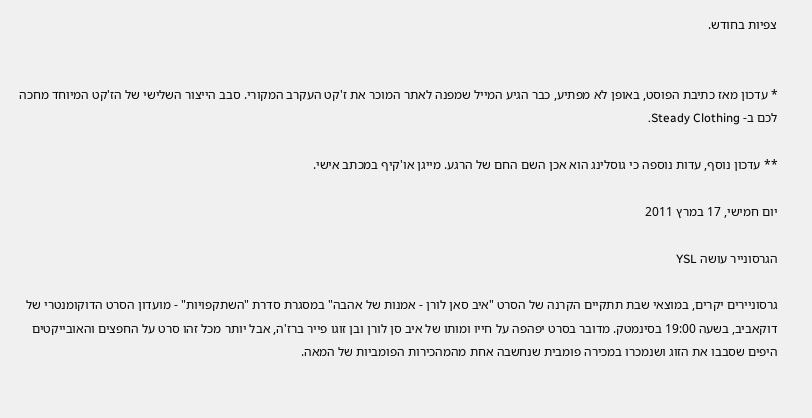צפיות בחודש.


* עדכון מאז כתיבת הפוסט, באופן לא מפתיע, כבר הגיע המייל שמפנה לאתר המוכר את ז'קט העקרב המקורי. סבב הייצור השלישי של הז'קט המיוחד מחכה לכם ב- Steady Clothing.

** עדכון נוסף, עדות נוספה כי גוסלינג הוא אכן השם החם של הרגע. מייגן או'קיף במכתב אישי.

יום חמישי, 17 במרץ 2011

הגרסונייר עושה YSL

גרסוניירים יקרים, במוצאי שבת תתקיים הקרנה של הסרט "איב סאן לורן - אמנות של אהבה" במסגרת סדרת "השתקפויות" - מועדון הסרט הדוקומנטרי של דוקאביב, בשעה 19:00 בסינמטק. מדובר בסרט יפהפה על חייו ומותו של איב סן לורן ובן זוגו פייר ברז'ה, אבל יותר מכל זהו סרט על החפצים והאובייקטים היפים שסבבו את הזוג ושנמכרו במכירה פומבית שנחשבה אחת מהמהכירות הפומביות של המאה.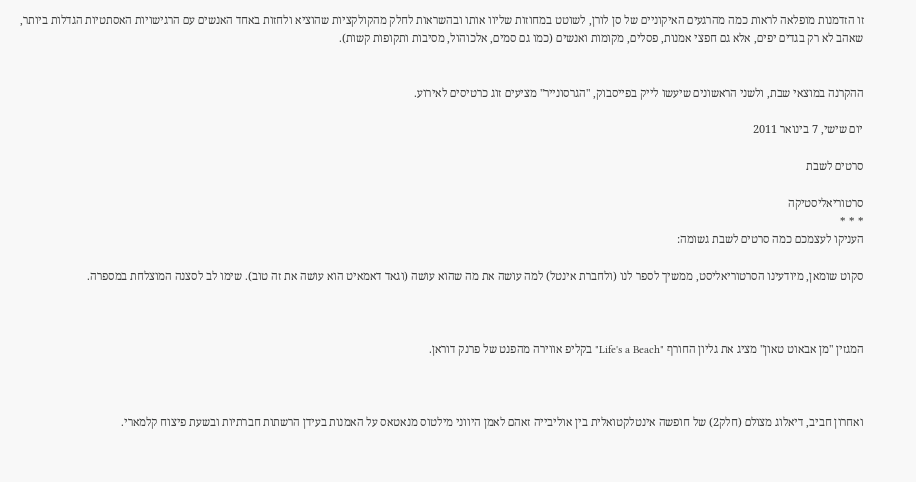זו הזדמנות מופלאה לראות כמה מהרגעים האיקוניים של סן לורן, לשוטט במחוזות שליוו אותו ובהשראות לחלק מהקולקציות שהוציא ולחזות באחד האנשים עם הרגישויות האסתטיות הגדלות ביותר, שאהב לא רק בגדים יפים, אלא גם חפצי אמנות, פסלים, מקומות ואנשים (כמו גם סמים, אלכוהול, מסיבות ותקופות קשות).


ההקרנה במוצאי שבת, ולשני הראשונים שיעשו לייק בפייסבוק, "הגרסונייר" מציעים זוג כרטיסים לאירוע.

יום שישי, 7 בינואר 2011

סרטים לשבת

סרטוריאליסטיקה
* * *
העניקו לעצמכם כמה סרטים לשבת גשומה:

סקוט שומאן, מיודעינו הסרטוריאליסט, ממשיך לספר לנו (ולחברת אינטל) למה עושה את מה שהוא עושה (וגאד דאמאיט הוא עושה את זה טוב). שימו לב לסצנה המוצלחת במספרה.



המגזין "מן אבאוט טאון" מציג את גליון החורף "Life's a Beach" בקליפ אווירה מהפנט של פרנק דוראן.



ואחרון חביב, דיאלוג מצולם (חלק2) של חופשה אינטלקטואלית בין אוליבייה זאהם לאמן היווני מילטוס מנאטאס על האמנות בעידן הרשתות חברתיות ובשעת פיצוח קלמארי.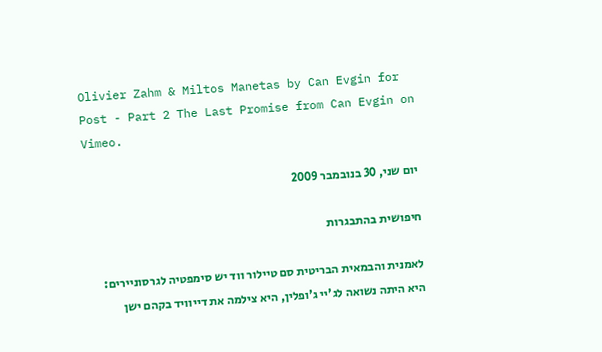Olivier Zahm & Miltos Manetas by Can Evgin for Post - Part 2 The Last Promise from Can Evgin on Vimeo.

יום שני, 30 בנובמבר 2009

חיפושית בהתבגרות

לאמנית והבמאית הבריטית סם טיילור ווד יש סימפטיה לגרסוניירים: היא היתה נשואה לג'יי ג'ופלין, היא צילמה את דייוויד בקהם ישן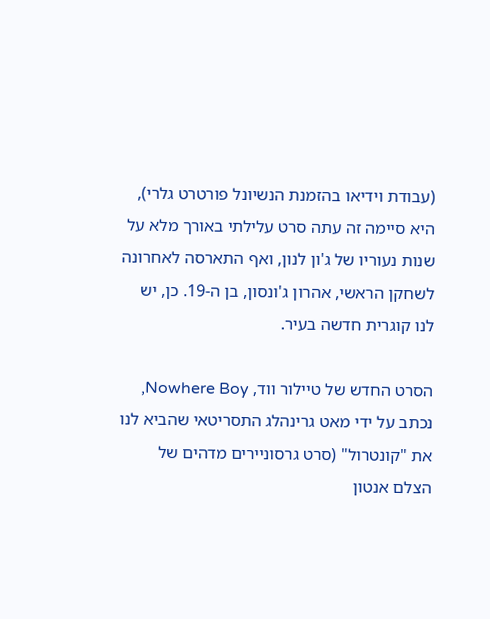(עבודת וידיאו בהזמנת הנשיונל פורטרט גלרי), היא סיימה זה עתה סרט עלילתי באורך מלא על שנות נעוריו של ג'ון לנון, ואף התארסה לאחרונה לשחקן הראשי, אהרון ג'ונסון, בן ה-19. כן, יש לנו קוגרית חדשה בעיר.

הסרט החדש של טיילור ווד, Nowhere Boy, נכתב על ידי מאט גרינהלג התסריטאי שהביא לנו את "קונטרול" (סרט גרסוניירים מדהים של הצלם אנטון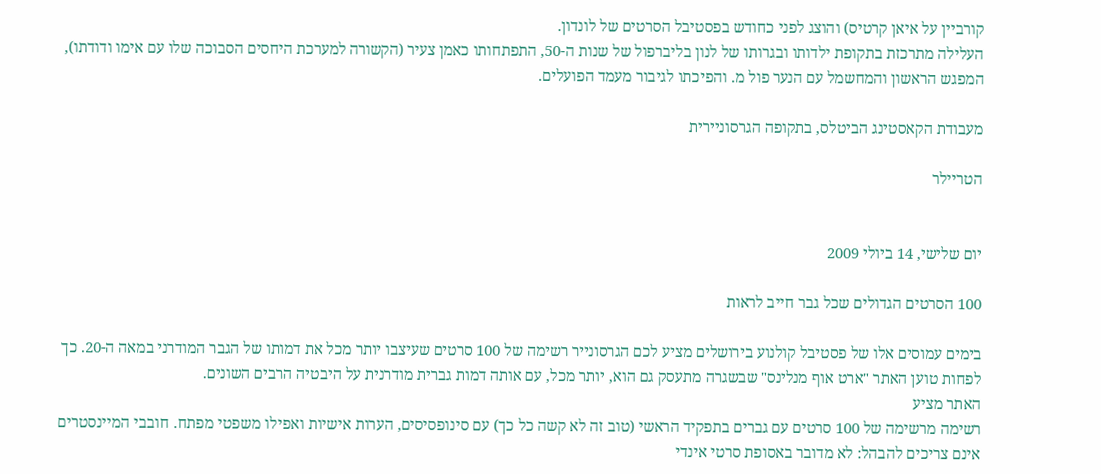קורביין על איאן קרטיס) והוצג לפני כחודש בפסטיבל הסרטים של לונדון.
העלילה מתרכזת בתקופת ילדותו ובגרותו של לנון בליברפול של שנות ה-50, התפתחותו כאמן צעיר (הקשורה למערכת היחסים הסבוכה שלו עם אימו ודודתו), המפגש הראשון והמחשמל עם הנער פול מ. והפיכתו לגיבור מעמד הפועלים.

מעבודת הקאסטינג הביטלס, בתקופה הגרסוניירית

הטריילר


יום שלישי, 14 ביולי 2009

100 הסרטים הגדולים שכל גבר חייב לראות

בימים עמוסים אלו של פסטיבל קולנוע בירושלים מציע לכם הגרסונייר רשימה של 100 סרטים שעיצבו יותר מכל את דמותו של הגבר המודרני במאה ה-20. כך לפחות טוען האתר "ארט אוף מנלינס" שבשגרה מתעסק גם הוא, יותר מכל, עם אותה דמות גברית מודרנית על היבטיה הרבים השונים.
האתר מציע
רשימה מרשימה של 100 סרטים עם גברים בתפקיד הראשי (טוב זה לא קשה כל כך) עם סינופסיסים, הערות אישיות ואפילו משפטי מפתח. חובבי המיינסטרים אינם צריכים להבהל: לא מדובר באסופת סרטי אינדי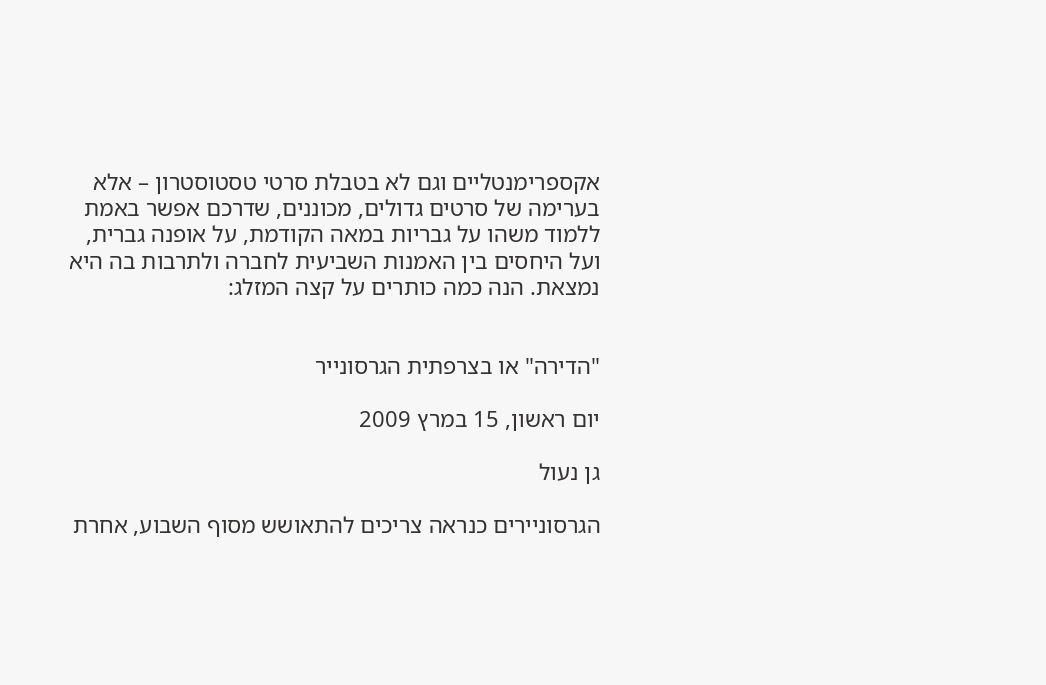אקספרימנטליים וגם לא בטבלת סרטי טסטוסטרון – אלא בערימה של סרטים גדולים, מכוננים, שדרכם אפשר באמת ללמוד משהו על גבריות במאה הקודמת, על אופנה גברית, ועל היחסים בין האמנות השביעית לחברה ולתרבות בה היא נמצאת. הנה כמה כותרים על קצה המזלג:


"הדירה" או בצרפתית הגרסונייר

יום ראשון, 15 במרץ 2009

גן נעול

הגרסוניירים כנראה צריכים להתאושש מסוף השבוע, אחרת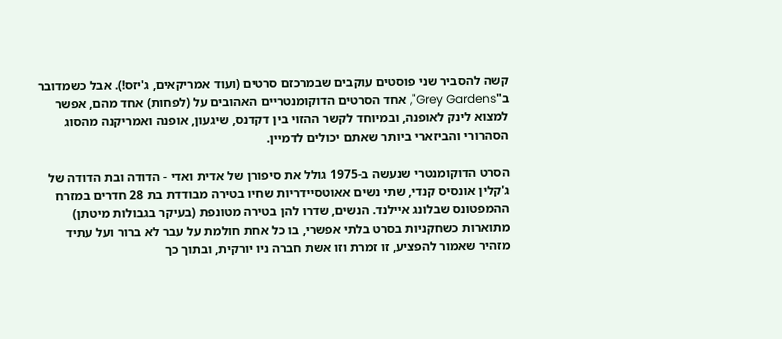קשה להסביר שני פוסטים עוקבים שבמרכזם סרטים (ועוד אמריקאים, ג'יזס!). אבל כשמדובר ב"Grey Gardens", אחד הסרטים הדוקומנטריים האהובים על (לפחות) אחד מהם, אפשר למצוא לינק לאופנה, ובמיוחד לקשר ההזוי בין דקדנס, שיגעון, אופנה ואמריקנה מהסוג הסהרורי והביזארי ביותר שאתם יכולים לדמיין.

הסרט הדוקומנטרי שנעשה ב-1975 גולל את סיפורן של אדית ואדי - הדודה ובת הדודה של ג'קלין אונסיס קנדי, שתי נשים אאוטסיידריות שחיו בטירה מבודדת בת 28 חדרים במזרח ההמפטונס שבלונג איילנד. הנשים, שדרו להן בטירה מטונפת (בעיקר בגבולות מיטתן) מתוארות כשחקניות בסרט בלתי אפשרי, בו כל אחת חולמת על עבר לא ברור ועל עתיד מזהיר שאמור להפציע, זו זמרת וזו אשת חברה ניו יורקית, ובתוך כך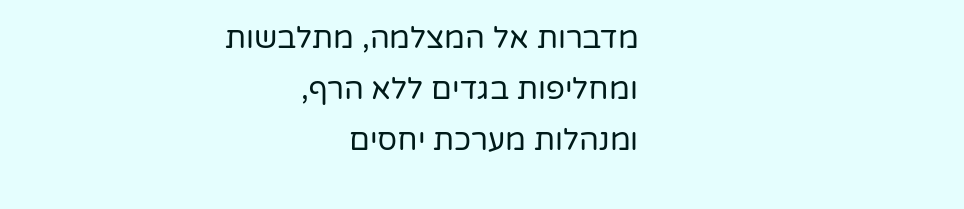מדברות אל המצלמה, מתלבשות ומחליפות בגדים ללא הרף, ומנהלות מערכת יחסים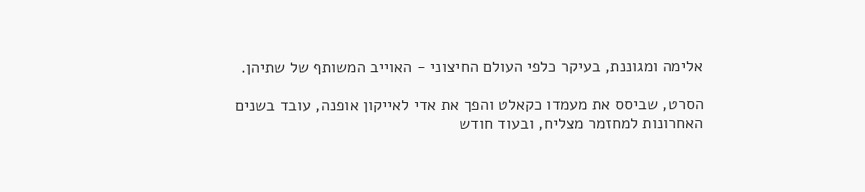אלימה ומגוננת, בעיקר כלפי העולם החיצוני - האוייב המשותף של שתיהן.

הסרט, שביסס את מעמדו כקאלט והפך את אדי לאייקון אופנה, עובד בשנים האחרונות למחזמר מצליח, ובעוד חודש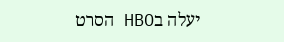יעלה בHBO הסרט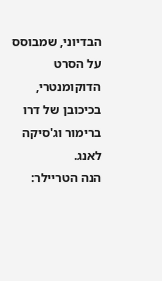הבדיוני, שמבוסס על הסרט הדוקומנטרי, בכיכובן של דרו ברימור וג'סיקה לאנג.
הנה הטריילר: